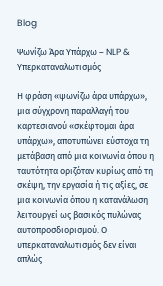Blog

Ψωνίζω Άρα Υπάρχω – NLP & Υπερκαταναλωτισμός

Η φράση «ψωνίζω άρα υπάρχω», μια σύγχρονη παραλλαγή του καρτεσιανού «σκέφτομαι άρα υπάρχω», αποτυπώνει εύστοχα τη μετάβαση από μια κοινωνία όπου η ταυτότητα οριζόταν κυρίως από τη σκέψη, την εργασία ή τις αξίες, σε μια κοινωνία όπου η κατανάλωση λειτουργεί ως βασικός πυλώνας αυτοπροσδιορισμού. Ο υπερκαταναλωτισμός δεν είναι απλώς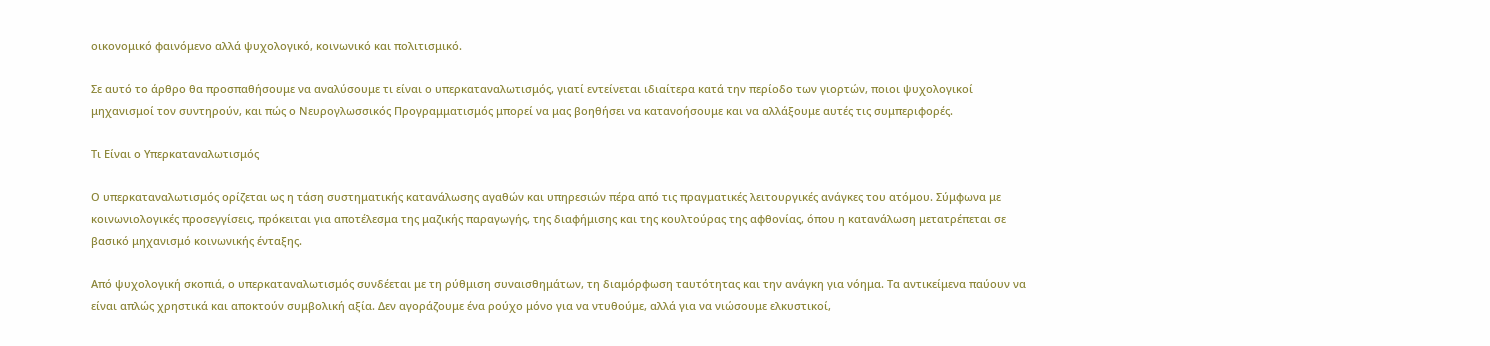οικονομικό φαινόμενο αλλά ψυχολογικό, κοινωνικό και πολιτισμικό.

Σε αυτό το άρθρο θα προσπαθήσουμε να αναλύσουμε τι είναι ο υπερκαταναλωτισμός, γιατί εντείνεται ιδιαίτερα κατά την περίοδο των γιορτών, ποιοι ψυχολογικοί μηχανισμοί τον συντηρούν, και πώς ο Νευρογλωσσικός Προγραμματισμός μπορεί να μας βοηθήσει να κατανοήσουμε και να αλλάξουμε αυτές τις συμπεριφορές.

Τι Είναι ο Υπερκαταναλωτισμός

Ο υπερκαταναλωτισμός ορίζεται ως η τάση συστηματικής κατανάλωσης αγαθών και υπηρεσιών πέρα από τις πραγματικές λειτουργικές ανάγκες του ατόμου. Σύμφωνα με κοινωνιολογικές προσεγγίσεις, πρόκειται για αποτέλεσμα της μαζικής παραγωγής, της διαφήμισης και της κουλτούρας της αφθονίας, όπου η κατανάλωση μετατρέπεται σε βασικό μηχανισμό κοινωνικής ένταξης.

Από ψυχολογική σκοπιά, ο υπερκαταναλωτισμός συνδέεται με τη ρύθμιση συναισθημάτων, τη διαμόρφωση ταυτότητας και την ανάγκη για νόημα. Τα αντικείμενα παύουν να είναι απλώς χρηστικά και αποκτούν συμβολική αξία. Δεν αγοράζουμε ένα ρούχο μόνο για να ντυθούμε, αλλά για να νιώσουμε ελκυστικοί,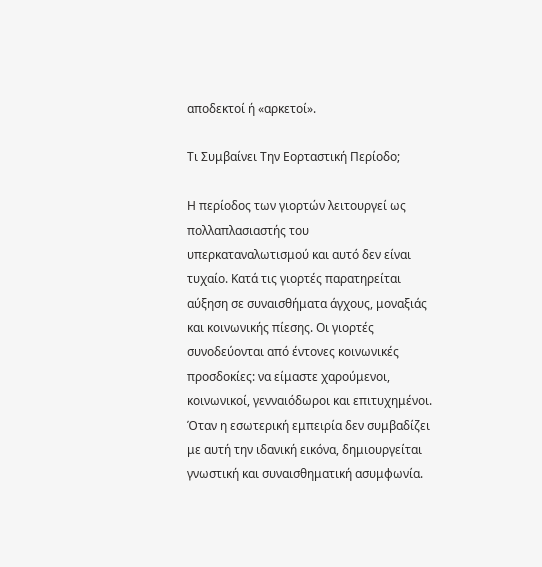αποδεκτοί ή «αρκετοί».

Τι Συμβαίνει Tην Εορταστική Περίοδο;

Η περίοδος των γιορτών λειτουργεί ως πολλαπλασιαστής του υπερκαταναλωτισμού και αυτό δεν είναι τυχαίο. Κατά τις γιορτές παρατηρείται αύξηση σε συναισθήματα άγχους, μοναξιάς και κοινωνικής πίεσης. Οι γιορτές συνοδεύονται από έντονες κοινωνικές προσδοκίες: να είμαστε χαρούμενοι, κοινωνικοί, γενναιόδωροι και επιτυχημένοι. Όταν η εσωτερική εμπειρία δεν συμβαδίζει με αυτή την ιδανική εικόνα, δημιουργείται γνωστική και συναισθηματική ασυμφωνία.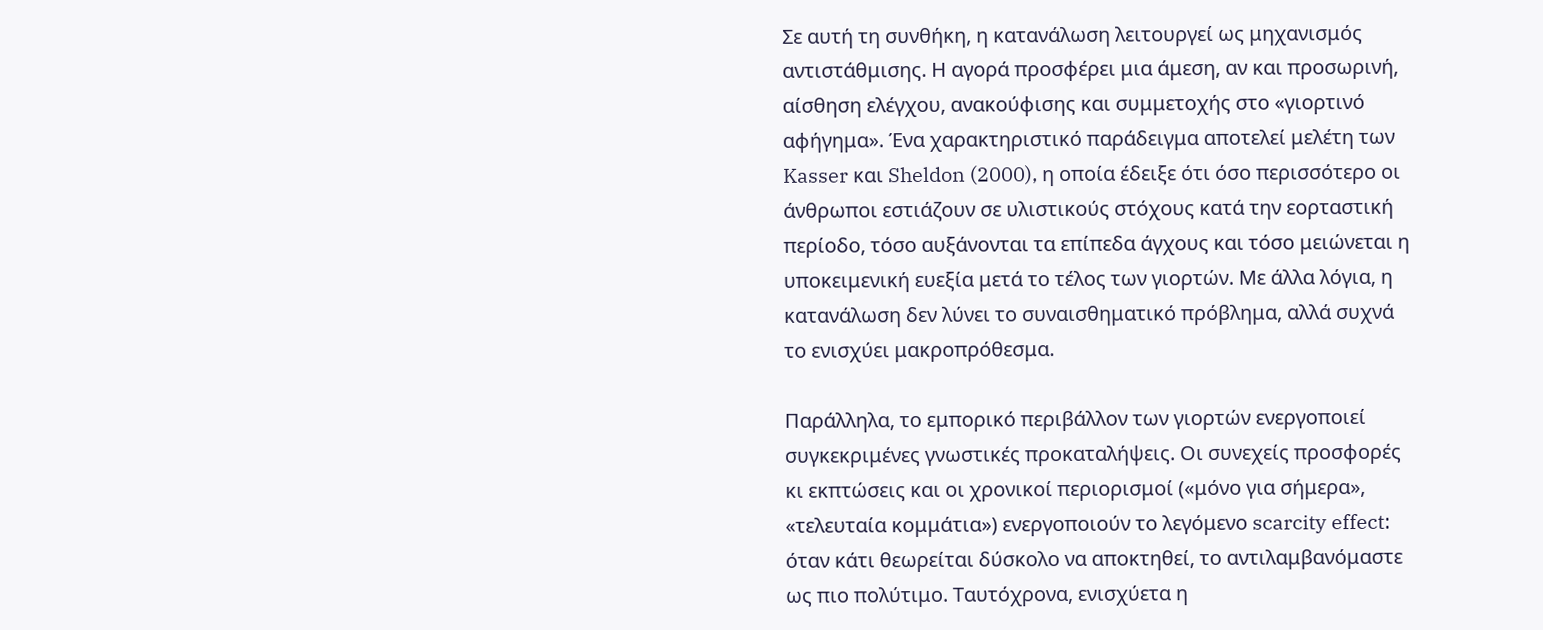Σε αυτή τη συνθήκη, η κατανάλωση λειτουργεί ως μηχανισμός αντιστάθμισης. Η αγορά προσφέρει μια άμεση, αν και προσωρινή, αίσθηση ελέγχου, ανακούφισης και συμμετοχής στο «γιορτινό αφήγημα». Ένα χαρακτηριστικό παράδειγμα αποτελεί μελέτη των Kasser και Sheldon (2000), η οποία έδειξε ότι όσο περισσότερο οι άνθρωποι εστιάζουν σε υλιστικούς στόχους κατά την εορταστική περίοδο, τόσο αυξάνονται τα επίπεδα άγχους και τόσο μειώνεται η υποκειμενική ευεξία μετά το τέλος των γιορτών. Με άλλα λόγια, η κατανάλωση δεν λύνει το συναισθηματικό πρόβλημα, αλλά συχνά το ενισχύει μακροπρόθεσμα.

Παράλληλα, το εμπορικό περιβάλλον των γιορτών ενεργοποιεί συγκεκριμένες γνωστικές προκαταλήψεις. Οι συνεχείς προσφορές κι εκπτώσεις και οι χρονικοί περιορισμοί («μόνο για σήμερα», «τελευταία κομμάτια») ενεργοποιούν το λεγόμενο scarcity effect: όταν κάτι θεωρείται δύσκολο να αποκτηθεί, το αντιλαμβανόμαστε ως πιο πολύτιμο. Ταυτόχρονα, ενισχύετα η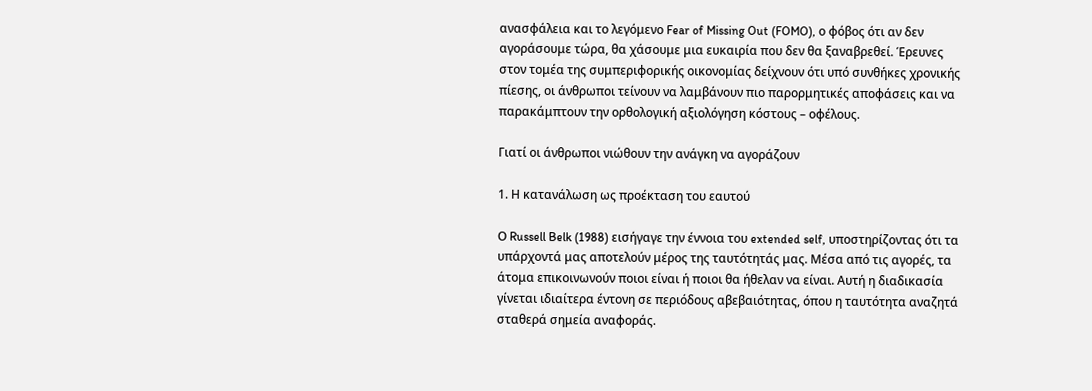ανασφάλεια και το λεγόμενο Fear of Missing Out (FOMO), ο φόβος ότι αν δεν αγοράσουμε τώρα, θα χάσουμε μια ευκαιρία που δεν θα ξαναβρεθεί. Έρευνες στον τομέα της συμπεριφορικής οικονομίας δείχνουν ότι υπό συνθήκες χρονικής πίεσης, οι άνθρωποι τείνουν να λαμβάνουν πιο παρορμητικές αποφάσεις και να παρακάμπτουν την ορθολογική αξιολόγηση κόστους – οφέλους.

Γιατί οι άνθρωποι νιώθουν την ανάγκη να αγοράζουν

1. Η κατανάλωση ως προέκταση του εαυτού

Ο Russell Belk (1988) εισήγαγε την έννοια του extended self, υποστηρίζοντας ότι τα υπάρχοντά μας αποτελούν μέρος της ταυτότητάς μας. Μέσα από τις αγορές, τα άτομα επικοινωνούν ποιοι είναι ή ποιοι θα ήθελαν να είναι. Αυτή η διαδικασία γίνεται ιδιαίτερα έντονη σε περιόδους αβεβαιότητας, όπου η ταυτότητα αναζητά σταθερά σημεία αναφοράς.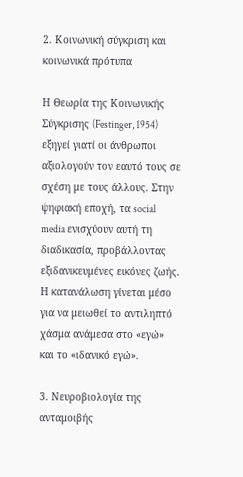2. Κοινωνική σύγκριση και κοινωνικά πρότυπα

Η Θεωρία της Κοινωνικής Σύγκρισης (Festinger, 1954) εξηγεί γιατί οι άνθρωποι αξιολογούν τον εαυτό τους σε σχέση με τους άλλους. Στην ψηφιακή εποχή, τα social media ενισχύουν αυτή τη διαδικασία, προβάλλοντας εξιδανικευμένες εικόνες ζωής. Η κατανάλωση γίνεται μέσο για να μειωθεί το αντιληπτό χάσμα ανάμεσα στο «εγώ» και το «ιδανικό εγώ».

3. Νευροβιολογία της ανταμοιβής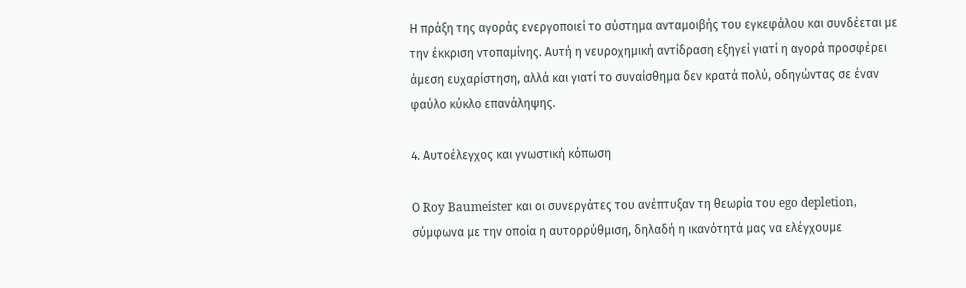Η πράξη της αγοράς ενεργοποιεί το σύστημα ανταμοιβής του εγκεφάλου και συνδέεται με την έκκριση ντοπαμίνης. Αυτή η νευροχημική αντίδραση εξηγεί γιατί η αγορά προσφέρει άμεση ευχαρίστηση, αλλά και γιατί το συναίσθημα δεν κρατά πολύ, οδηγώντας σε έναν φαύλο κύκλο επανάληψης.

4. Αυτοέλεγχος και γνωστική κόπωση

Ο Roy Baumeister και οι συνεργάτες του ανέπτυξαν τη θεωρία του ego depletion, σύμφωνα με την οποία η αυτορρύθμιση, δηλαδή η ικανότητά μας να ελέγχουμε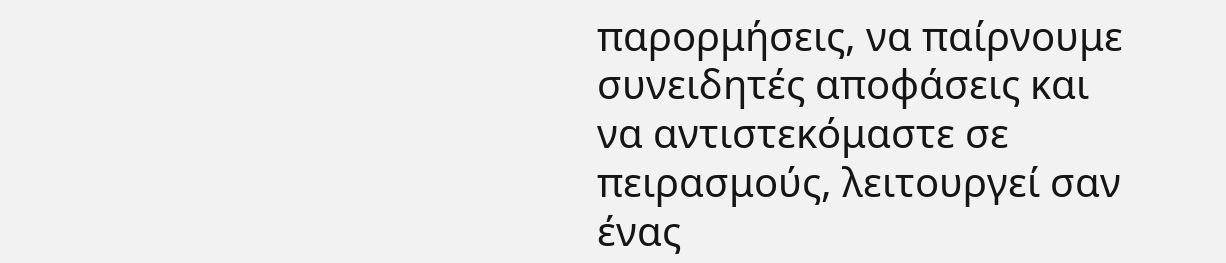παρορμήσεις, να παίρνουμε συνειδητές αποφάσεις και να αντιστεκόμαστε σε πειρασμούς, λειτουργεί σαν ένας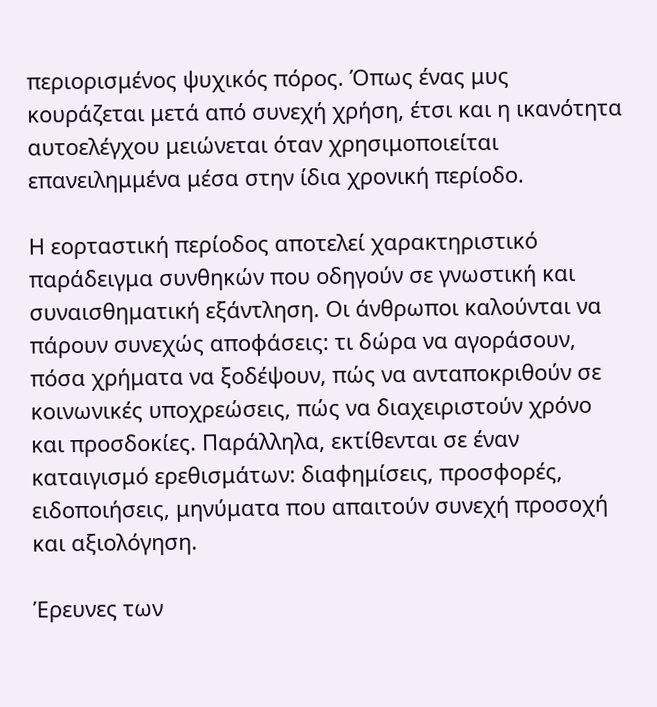περιορισμένος ψυχικός πόρος. Όπως ένας μυς κουράζεται μετά από συνεχή χρήση, έτσι και η ικανότητα αυτοελέγχου μειώνεται όταν χρησιμοποιείται επανειλημμένα μέσα στην ίδια χρονική περίοδο.

Η εορταστική περίοδος αποτελεί χαρακτηριστικό παράδειγμα συνθηκών που οδηγούν σε γνωστική και συναισθηματική εξάντληση. Οι άνθρωποι καλούνται να πάρουν συνεχώς αποφάσεις: τι δώρα να αγοράσουν, πόσα χρήματα να ξοδέψουν, πώς να ανταποκριθούν σε κοινωνικές υποχρεώσεις, πώς να διαχειριστούν χρόνο και προσδοκίες. Παράλληλα, εκτίθενται σε έναν καταιγισμό ερεθισμάτων: διαφημίσεις, προσφορές, ειδοποιήσεις, μηνύματα που απαιτούν συνεχή προσοχή και αξιολόγηση.

Έρευνες των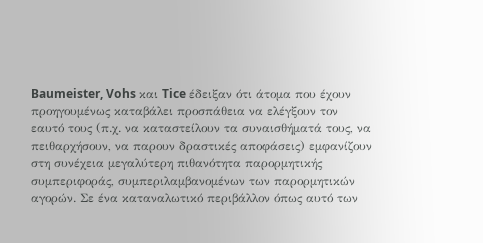Baumeister, Vohs και Tice έδειξαν ότι άτομα που έχουν προηγουμένως καταβάλει προσπάθεια να ελέγξουν τον εαυτό τους (π.χ. να καταστείλουν τα συναισθήματά τους, να πειθαρχήσουν, να παρουν δραστικές αποφάσεις) εμφανίζουν στη συνέχεια μεγαλύτερη πιθανότητα παρορμητικής συμπεριφοράς, συμπεριλαμβανομένων των παρορμητικών αγορών. Σε ένα καταναλωτικό περιβάλλον όπως αυτό των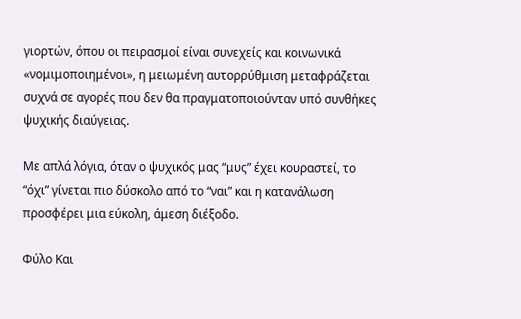γιορτών, όπου οι πειρασμοί είναι συνεχείς και κοινωνικά «νομιμοποιημένοι», η μειωμένη αυτορρύθμιση μεταφράζεται συχνά σε αγορές που δεν θα πραγματοποιούνταν υπό συνθήκες ψυχικής διαύγειας.

Με απλά λόγια, όταν ο ψυχικός μας “μυς” έχει κουραστεί, το “όχι” γίνεται πιο δύσκολο από το “ναι” και η κατανάλωση προσφέρει μια εύκολη, άμεση διέξοδο.

Φύλο Και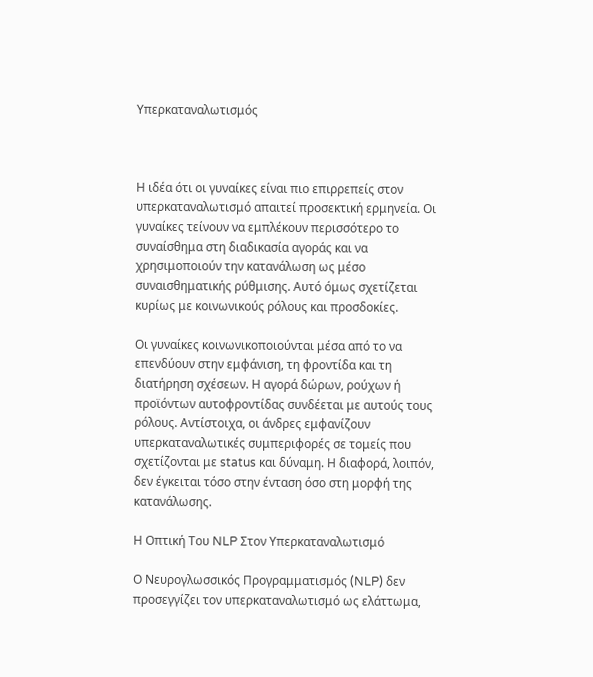Υπερκαταναλωτισμός



Η ιδέα ότι οι γυναίκες είναι πιο επιρρεπείς στον υπερκαταναλωτισμό απαιτεί προσεκτική ερμηνεία. Οι γυναίκες τείνουν να εμπλέκουν περισσότερο το συναίσθημα στη διαδικασία αγοράς και να χρησιμοποιούν την κατανάλωση ως μέσο συναισθηματικής ρύθμισης. Αυτό όμως σχετίζεται κυρίως με κοινωνικούς ρόλους και προσδοκίες.

Οι γυναίκες κοινωνικοποιούνται μέσα από το να επενδύουν στην εμφάνιση, τη φροντίδα και τη διατήρηση σχέσεων. Η αγορά δώρων, ρούχων ή προϊόντων αυτοφροντίδας συνδέεται με αυτούς τους ρόλους. Αντίστοιχα, οι άνδρες εμφανίζουν υπερκαταναλωτικές συμπεριφορές σε τομείς που σχετίζονται με status και δύναμη. Η διαφορά, λοιπόν, δεν έγκειται τόσο στην ένταση όσο στη μορφή της κατανάλωσης.

Η Οπτική Του NLP Στον Υπερκαταναλωτισμό

Ο Νευρογλωσσικός Προγραμματισμός (NLP) δεν προσεγγίζει τον υπερκαταναλωτισμό ως ελάττωμα,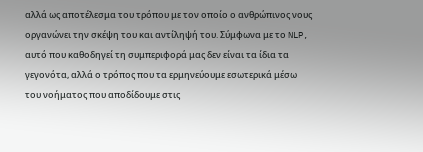αλλά ως αποτέλεσμα του τρόπου με τον οποίο ο ανθρώπινος νους οργανώνει την σκέψη του και αντίληψή του. Σύμφωνα με το NLP, αυτό που καθοδηγεί τη συμπεριφορά μας δεν είναι τα ίδια τα γεγονότα, αλλά ο τρόπος που τα ερμηνεύουμε εσωτερικά μέσω του νοήματος που αποδίδουμε στις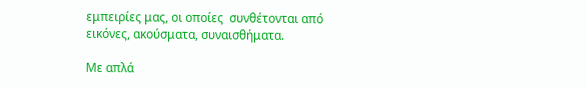εμπειρίες μας, οι οποίες  συνθέτονται από εικόνες, ακούσματα, συναισθήματα.

Με απλά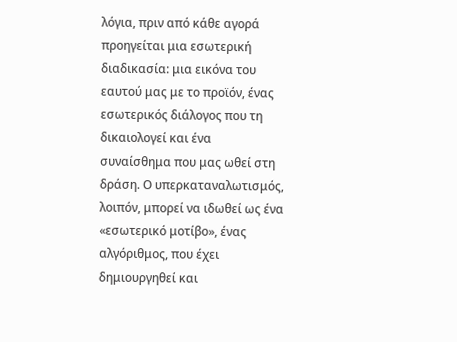λόγια, πριν από κάθε αγορά προηγείται μια εσωτερική διαδικασία: μια εικόνα του εαυτού μας με το προϊόν, ένας εσωτερικός διάλογος που τη δικαιολογεί και ένα συναίσθημα που μας ωθεί στη δράση. Ο υπερκαταναλωτισμός, λοιπόν, μπορεί να ιδωθεί ως ένα «εσωτερικό μοτίβο», ένας αλγόριθμος, που έχει δημιουργηθεί και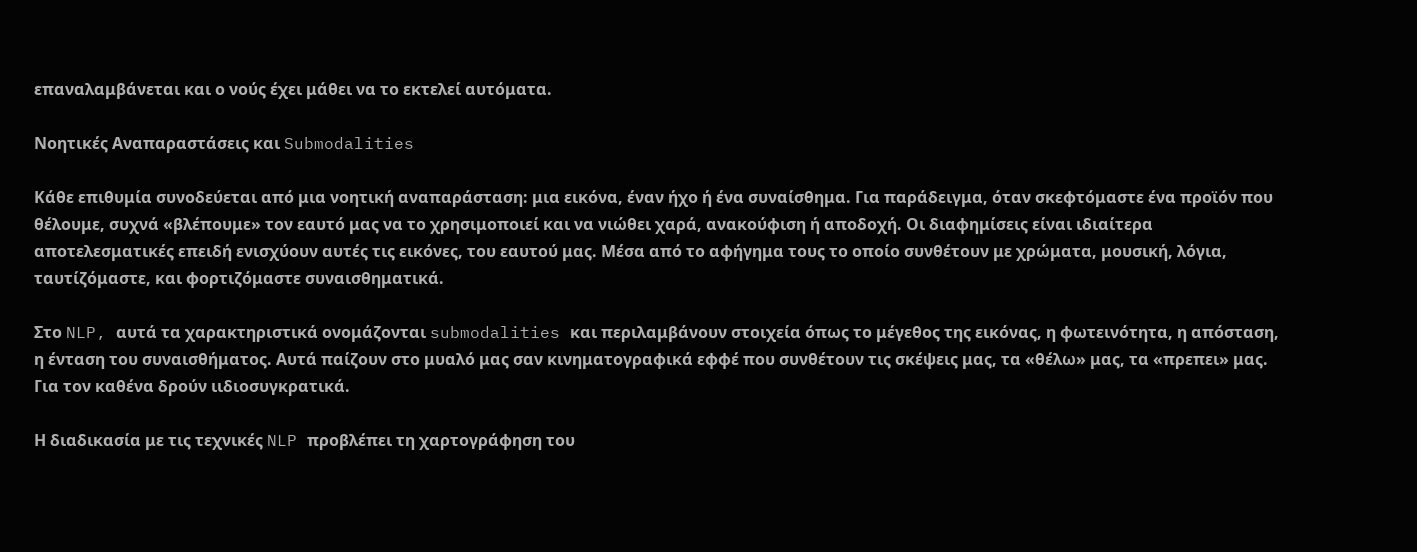επαναλαμβάνεται και ο νούς έχει μάθει να το εκτελεί αυτόματα.

Νοητικές Αναπαραστάσεις και Submodalities

Κάθε επιθυμία συνοδεύεται από μια νοητική αναπαράσταση: μια εικόνα, έναν ήχο ή ένα συναίσθημα. Για παράδειγμα, όταν σκεφτόμαστε ένα προϊόν που θέλουμε, συχνά «βλέπουμε» τον εαυτό μας να το χρησιμοποιεί και να νιώθει χαρά, ανακούφιση ή αποδοχή. Οι διαφημίσεις είναι ιδιαίτερα αποτελεσματικές επειδή ενισχύουν αυτές τις εικόνες, του εαυτού μας. Μέσα από το αφήγημα τους το οποίο συνθέτουν με χρώματα, μουσική, λόγια, ταυτίζόμαστε, και φορτιζόμαστε συναισθηματικά.

Στο NLP, αυτά τα χαρακτηριστικά ονομάζονται submodalities και περιλαμβάνουν στοιχεία όπως το μέγεθος της εικόνας, η φωτεινότητα, η απόσταση, η ένταση του συναισθήματος. Αυτά παίζουν στο μυαλό μας σαν κινηματογραφικά εφφέ που συνθέτουν τις σκέψεις μας, τα «θέλω» μας, τα «πρεπει» μας. Για τον καθένα δρούν ιιδιοσυγκρατικά.

Η διαδικασία με τις τεχνικές NLP προβλέπει τη χαρτογράφηση του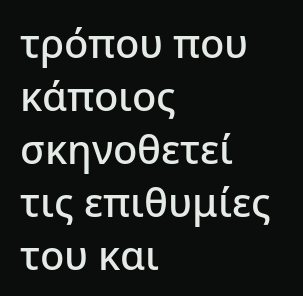τρόπου που κάποιος σκηνοθετεί τις επιθυμίες του και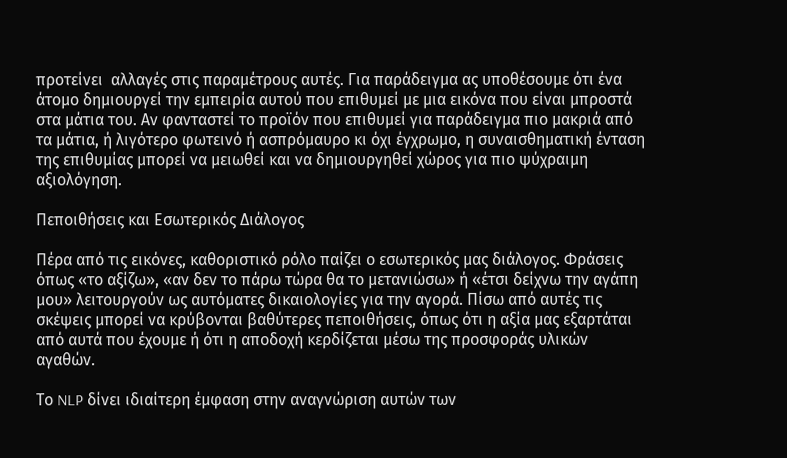προτείνει  αλλαγές στις παραμέτρους αυτές. Για παράδειγμα ας υποθέσουμε ότι ένα άτομο δημιουργεί την εμπειρία αυτού που επιθυμεί με μια εικόνα που είναι μπροστά στα μάτια του. Αν φανταστεί το προϊόν που επιθυμεί για παράδειγμα πιο μακριά από τα μάτια, ή λιγότερο φωτεινό ή ασπρόμαυρο κι όχι έγχρωμο, η συναισθηματική ένταση της επιθυμίας μπορεί να μειωθεί και να δημιουργηθεί χώρος για πιο ψύχραιμη αξιολόγηση.

Πεποιθήσεις και Εσωτερικός Διάλογος

Πέρα από τις εικόνες, καθοριστικό ρόλο παίζει ο εσωτερικός μας διάλογος. Φράσεις όπως «το αξίζω», «αν δεν το πάρω τώρα θα το μετανιώσω» ή «έτσι δείχνω την αγάπη μου» λειτουργούν ως αυτόματες δικαιολογίες για την αγορά. Πίσω από αυτές τις σκέψεις μπορεί να κρύβονται βαθύτερες πεποιθήσεις, όπως ότι η αξία μας εξαρτάται από αυτά που έχουμε ή ότι η αποδοχή κερδίζεται μέσω της προσφοράς υλικών αγαθών.

Το NLP δίνει ιδιαίτερη έμφαση στην αναγνώριση αυτών των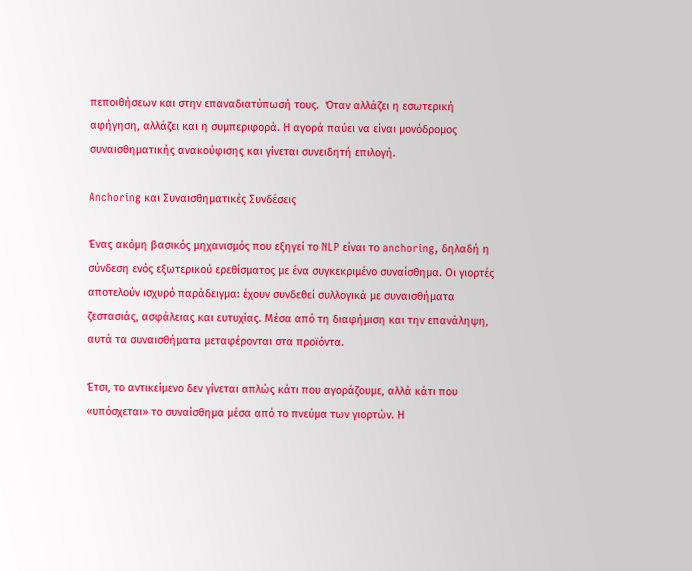πεποιθήσεων και στην επαναδιατύπωσή τους.  Όταν αλλάζει η εσωτερική αφήγηση, αλλάζει και η συμπεριφορά. Η αγορά παύει να είναι μονόδρομος συναισθηματικής ανακούφισης και γίνεται συνειδητή επιλογή.

Anchoring και Συναισθηματικές Συνδέσεις

Ένας ακόμη βασικός μηχανισμός που εξηγεί το NLP είναι το anchoring, δηλαδή η σύνδεση ενός εξωτερικού ερεθίσματος με ένα συγκεκριμένο συναίσθημα. Οι γιορτές αποτελούν ισχυρό παράδειγμα: έχουν συνδεθεί συλλογικά με συναισθήματα ζεστασιάς, ασφάλειας και ευτυχίας. Μέσα από τη διαφήμιση και την επανάληψη, αυτά τα συναισθήματα μεταφέρονται στα προϊόντα.

Έτσι, το αντικείμενο δεν γίνεται απλώς κάτι που αγοράζουμε, αλλά κάτι που «υπόσχεται» το συναίσθημα μέσα από το πνεύμα των γιορτών. Η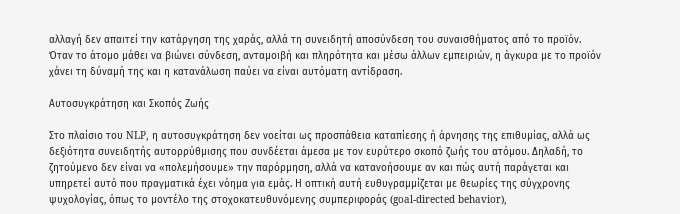αλλαγή δεν απαιτεί την κατάργηση της χαράς, αλλά τη συνειδητή αποσύνδεση του συναισθήματος από το προϊόν. Όταν το άτομο μάθει να βιώνει σύνδεση, ανταμοιβή και πληρότητα και μέσω άλλων εμπειριών, η άγκυρα με το προϊόν χάνει τη δύναμή της και η κατανάλωση παύει να είναι αυτόματη αντίδραση.

Αυτοσυγκράτηση και Σκοπός Ζωής

Στο πλαίσιο του NLP, η αυτοσυγκράτηση δεν νοείται ως προσπάθεια καταπίεσης ή άρνησης της επιθυμίας, αλλά ως δεξιότητα συνειδητής αυτορρύθμισης που συνδέεται άμεσα με τον ευρύτερο σκοπό ζωής του ατόμου. Δηλαδή, το ζητούμενο δεν είναι να «πολεμήσουμε» την παρόρμηση, αλλά να κατανοήσουμε αν και πώς αυτή παράγεται και υπηρετεί αυτό που πραγματικά έχει νόημα για εμάς. Η οπτική αυτή ευθυγραμμίζεται με θεωρίες της σύγχρονης ψυχολογίας, όπως το μοντέλο της στοχοκατευθυνόμενης συμπεριφοράς (goal-directed behavior),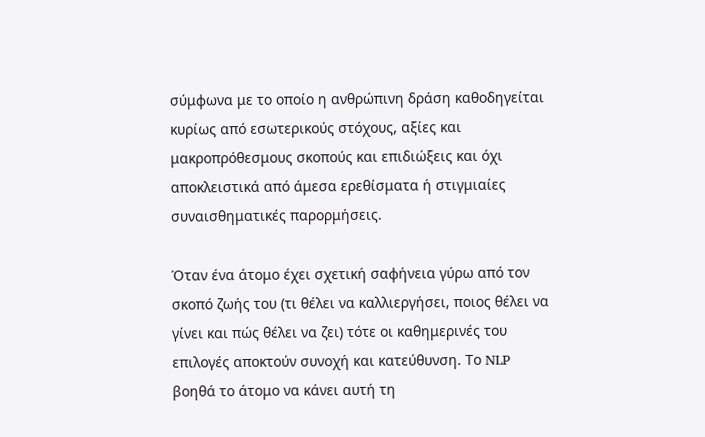σύμφωνα με το οποίο η ανθρώπινη δράση καθοδηγείται κυρίως από εσωτερικούς στόχους, αξίες και μακροπρόθεσμους σκοπούς και επιδιώξεις και όχι αποκλειστικά από άμεσα ερεθίσματα ή στιγμιαίες συναισθηματικές παρορμήσεις.

Όταν ένα άτομο έχει σχετική σαφήνεια γύρω από τον σκοπό ζωής του (τι θέλει να καλλιεργήσει, ποιος θέλει να γίνει και πώς θέλει να ζει) τότε οι καθημερινές του επιλογές αποκτούν συνοχή και κατεύθυνση. Το NLP βοηθά το άτομο να κάνει αυτή τη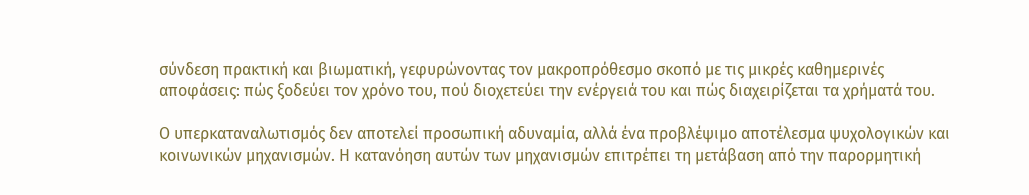σύνδεση πρακτική και βιωματική, γεφυρώνοντας τον μακροπρόθεσμο σκοπό με τις μικρές καθημερινές αποφάσεις: πώς ξοδεύει τον χρόνο του, πού διοχετεύει την ενέργειά του και πώς διαχειρίζεται τα χρήματά του.

Ο υπερκαταναλωτισμός δεν αποτελεί προσωπική αδυναμία, αλλά ένα προβλέψιμο αποτέλεσμα ψυχολογικών και κοινωνικών μηχανισμών. Η κατανόηση αυτών των μηχανισμών επιτρέπει τη μετάβαση από την παρορμητική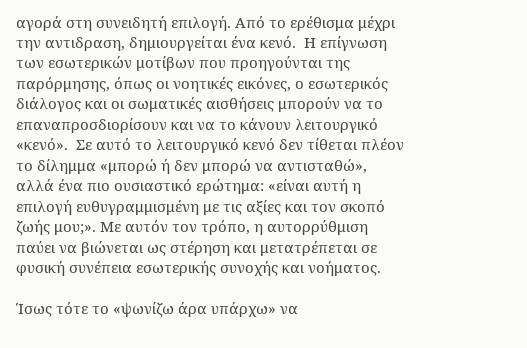αγορά στη συνειδητή επιλογή. Από το ερέθισμα μέχρι την αντιδραση, δημιουργείται ένα κενό.  Η επίγνωση των εσωτερικών μοτίβων που προηγούνται της παρόρμησης, όπως οι νοητικές εικόνες, ο εσωτερικός διάλογος και οι σωματικές αισθήσεις μπορούν να το επαναπροσδιορίσουν και να το κάνουν λειτουργικό «κενό».  Σε αυτό το λειτουργικό κενό δεν τίθεται πλέον το δίλημμα «μπορώ ή δεν μπορώ να αντισταθώ», αλλά ένα πιο ουσιαστικό ερώτημα: «είναι αυτή η επιλογή ευθυγραμμισμένη με τις αξίες και τον σκοπό ζωής μου;». Με αυτόν τον τρόπο, η αυτορρύθμιση παύει να βιώνεται ως στέρηση και μετατρέπεται σε φυσική συνέπεια εσωτερικής συνοχής και νοήματος.

Ίσως τότε το «ψωνίζω άρα υπάρχω» να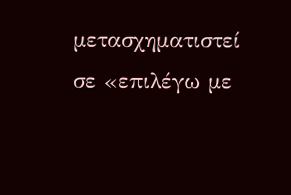μετασχηματιστεί σε «επιλέγω με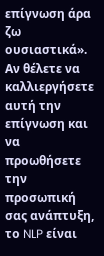επίγνωση άρα ζω ουσιαστικά». Αν θέλετε να καλλιεργήσετε αυτή την επίγνωση και να προωθήσετε την προσωπική σας ανάπτυξη, το NLP είναι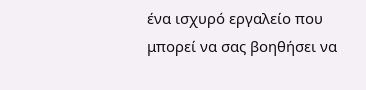ένα ισχυρό εργαλείο που μπορεί να σας βοηθήσει να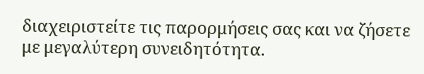διαχειριστείτε τις παρορμήσεις σας και να ζήσετε με μεγαλύτερη συνειδητότητα.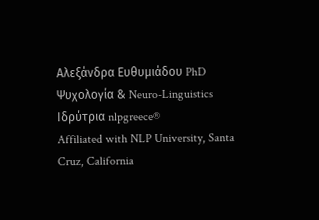Αλεξάνδρα Ευθυμιάδου PhD
Ψυχολογία & Neuro-Linguistics
Ιδρύτρια nlpgreece®
Affiliated with NLP University, Santa Cruz, California